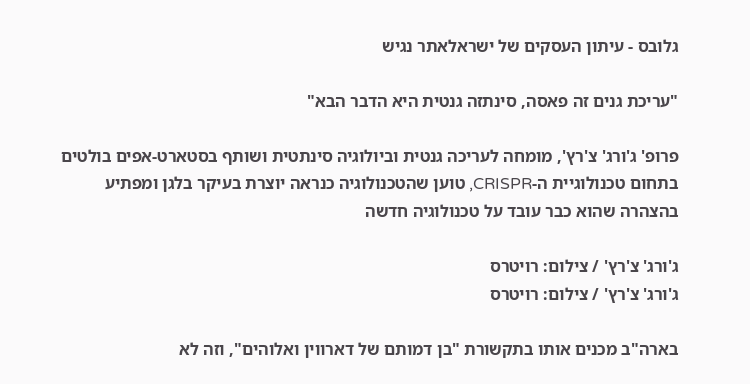גלובס - עיתון העסקים של ישראלאתר נגיש

"עריכת גנים זה פאסה, סינתזה גנטית היא הדבר הבא"

פרופ' ג'ורג' צ'רץ', מומחה לעריכה גנטית וביולוגיה סינתטית ושותף בסטארט-אפים בולטים בתחום טכנולוגיית ה-CRISPR, טוען שהטכנולוגיה כנראה יוצרת בעיקר בלגן ומפתיע בהצהרה שהוא כבר עובד על טכנולוגיה חדשה

ג'ורג' צ'רץ' / צילום: רויטרס
ג'ורג' צ'רץ' / צילום: רויטרס

בארה"ב מכנים אותו בתקשורת "בן דמותם של דארווין ואלוהים", וזה לא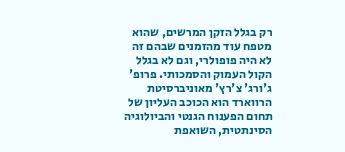רק בגלל הזקן המרשים, שהוא מטפח עוד מהזמנים שבהם זה לא היה פופולרי, וגם לא בגלל הקול העמוק והסמכותי. פרופ' ג'ורג' צ'רץ' מאוניברסיטת הרווארד הוא הכוכב העליון של תחום הפענוח הגנטי והביולוגיה הסינתטית, השואפת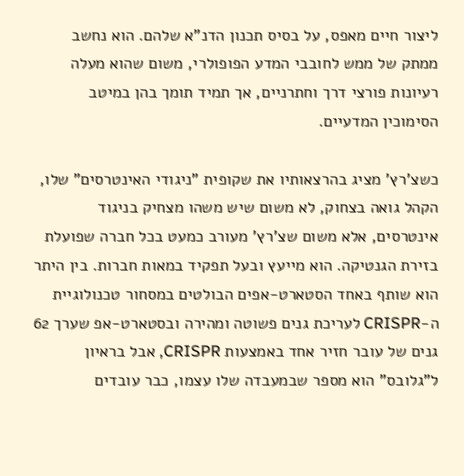ליצור חיים מאפס, על בסיס תכנון הדנ"א שלהם. הוא נחשב ממתק של ממש לחובבי המדע הפופולרי, משום שהוא מעלה רעיונות פורצי דרך וחתרניים, אך תמיד תומך בהן במיטב הסימוכין המדעיים.

כשצ'רץ' מציג בהרצאותיו את שקופית "ניגודי האינטרסים" שלו, הקהל גואה בצחוק, לא משום שיש משהו מצחיק בניגוד אינטרסים, אלא משום שצ'רץ' מעורב כמעט בכל חברה שפועלת בזירת הגנטיקה. הוא מייעץ ובעל תפקיד במאות חברות. בין היתר הוא שותף באחד הסטארט-אפים הבולטים במסחור טכנולוגיית ה-CRISPR לעריכת גנים פשוטה ומהירה ובסטארט-אפ שערך 62 גנים של עובר חזיר אחד באמצעות CRISPR, אבל בראיון ל"גלובס" הוא מספר שבמעבדה שלו עצמו, כבר עובדים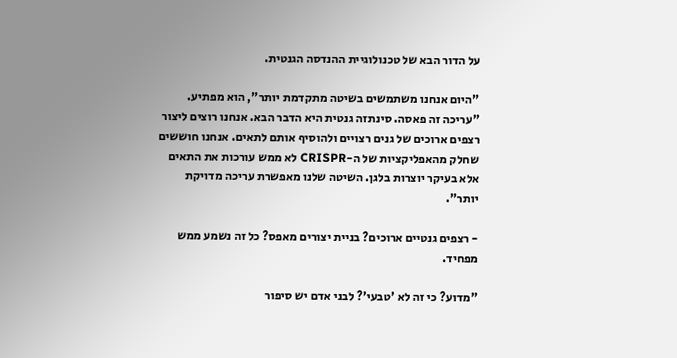על הדור הבא של טכנולוגיית ההנדסה הגנטית.

"היום אנחנו משתמשים בשיטה מתקדמת יותר", הוא מפתיע. "עריכה זה פאסה. סינתזה גנטית היא הדבר הבא. אנחנו רוצים ליצור רצפים ארוכים של גנים רצויים ולהוסיף אותם לתאים. אנחנו חוששים שחלק מהאפליקציות של ה-CRISPR לא ממש עורכות את התאים אלא בעיקר יוצרות בלגן. השיטה שלנו מאפשרת עריכה מדויקת יותר".

- רצפים גנטיים ארוכים? בניית יצורים מאפס? כל זה נשמע ממש מפחיד.

"מדוע? כי זה לא 'טבעי'? לבני אדם יש סיפור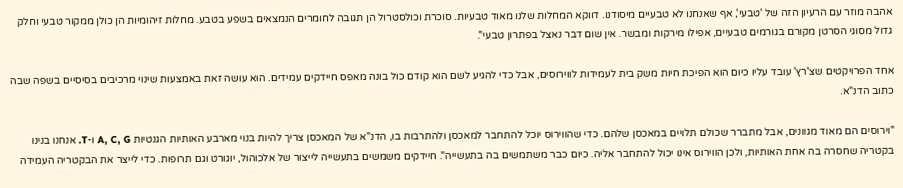אהבה מוזר עם הרעיון הזה של 'טבעי', אף שאנחנו לא טבעיים מיסודנו. דווקא המחלות שלנו מאוד טבעיות. סוכרת וכולסטרול הן תגובה לחומרים הנמצאים בשפע בטבע. מחלות זיהומיות הן כולן ממקור טבעי וחלק גדול מסוגי הסרטן מקורם בגורמים טבעיים, אפילו מירקות ומבשר. אין שום דבר נאצל בפתרון טבעי".

אחד הפרויקטים שצ'רץ' עובד עליו כיום הוא הפיכת חיות משק בית לעמידות לווירוסים, אבל כדי להגיע לשם הוא קודם כול בונה מאפס חיידקים עמידים. הוא עושה זאת באמצעות שינוי מרכיבים בסיסיים בשפה שבה כתוב הדנ"א.

"וירוסים הם מאוד מגוונים, אבל מתברר שכולם תלויים במאכסן שלהם. כדי שהווירוס יוכל להתחבר למאכסן ולהתרבות בו, הדנ"א של המאכסן צריך להיות בנוי מארבע האותיות הגנטיות A, C, G ו-T. אנחנו בנינו בקטריה שחסרה בה אחת האותיות, ולכן הווירוס אינו יכול להתחבר אליה. כיום כבר משתמשים בה בתעשייה". חיידקים משמשים בתעשייה לייצור של אלכוהול, יוגורט וגם תרופות. כדי לייצר את הבקטריה העמידה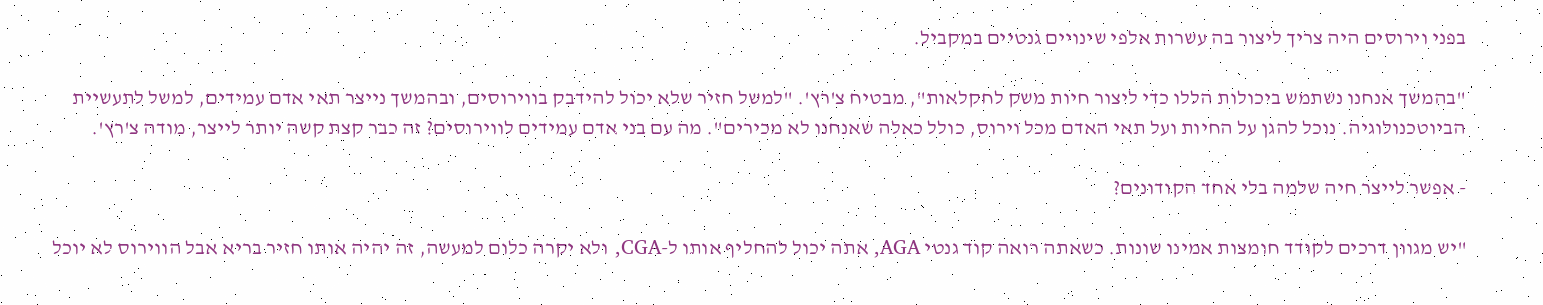בפני וירוסים היה צריך ליצור בה עשרות אלפי שינויים גנטיים במקביל.

"בהמשך אנחנו נשתמש ביכולות הללו כדי ליצור חיות משק לחקלאות", מבטיח צ'רץ'. "למשל חזיר שלא יכול להידבק בווירוסים, ובהמשך נייצר תאי אדם עמידים, למשל לתעשיית הביוטכנולוגיה. נוכל להגן על החיות ועל תאי האדם מכל וירוס, כולל כאלה שאנחנו לא מכירים". מה עם בני אדם עמידים לווירוסים? זה כבר קצת קשה יותר לייצר, מודה צ'רץ'.

- אפשר לייצר חיה שלמה בלי אחד הקודונים?

"יש מגוון דרכים לקודד חומצות אמינו שונות. כשאתה רואה קוד גנטי AGA, אתה יכול להחליף אותו ל-CGA, ולא יקרה כלום למעשה, זה יהיה אותו חזיר בריא אבל הווירוס לא יוכל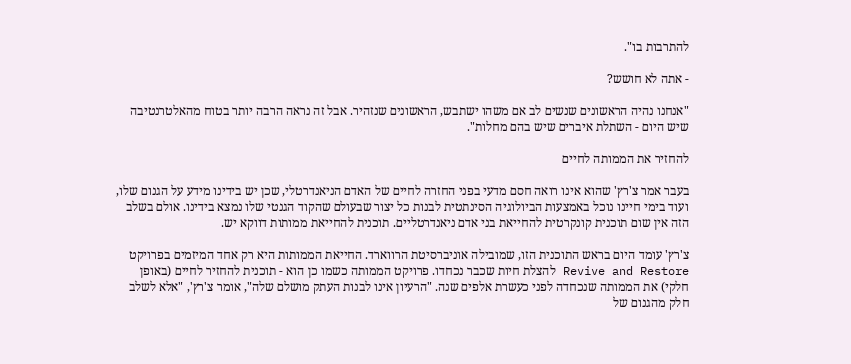להתרבות בו".

- אתה לא חושש?

"אנחנו נהיה הראשונים שנשים לב אם משהו ישתבש, הראשונים שנזהיר. אבל זה נראה הרבה יותר בטוח מהאלטרנטיבה שיש היום - השתלת איברים שיש בהם מחלות".

להחזיר את הממותה לחיים

בעבר אמר צ'רץ' שהוא אינו רואה חסם מדעי בפני החזרה לחיים של האדם הניאנדרטלי, שכן יש בידינו מידע על הגנום שלו, ועוד בימי חיינו נוכל באמצעות הביולוגיה הסינתטית לבנות כל יצור שבעולם שהקוד הגנטי שלו נמצא בידינו. אולם בשלב הזה אין שום תוכנית קונקרטית להחייאת בני אדם ניאנדרטליים. תוכנית להחייאת ממותות דווקא יש.

צ'רץ' עומד היום בראש התוכנית הזו, שמובילה אוניברסיטת הרווארד. החייאת הממותות היא רק אחד המיזמים בפרויקט Revive and Restore להצלת חיות שכבר נכחדו. פרויקט הממותה כשמו כן הוא - תוכנית להחזיר לחיים (באופן חלקי) את הממותה שנכחדה לפני כעשרת אלפים שנה. "הרעיון אינו לבנות העתק מושלם שלה", אומר צ'רץ', "אלא לשלב חלק מהגנום של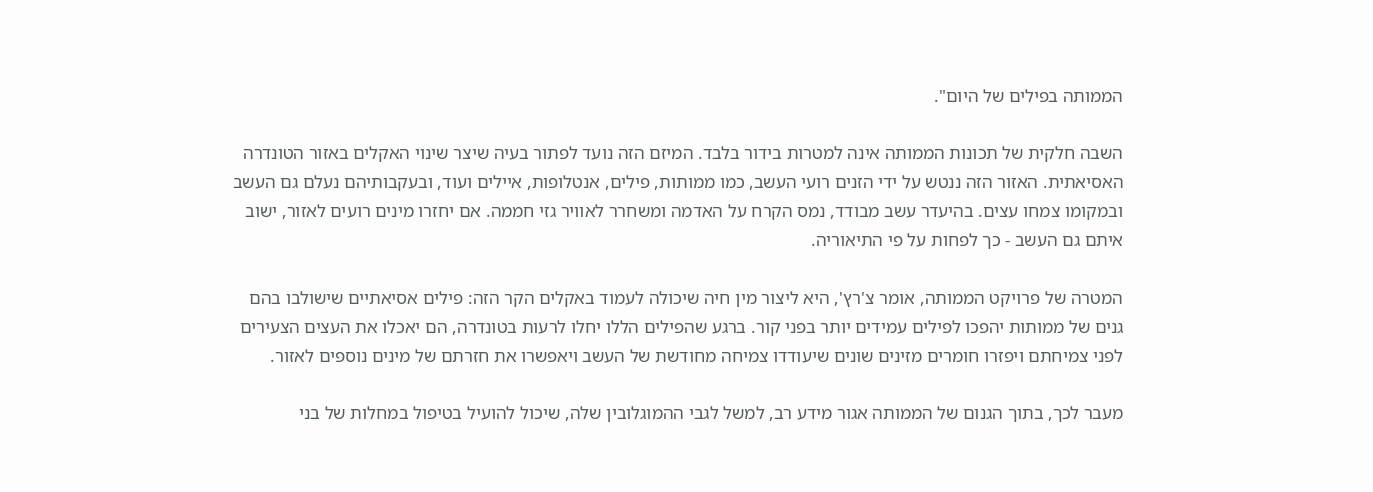הממותה בפילים של היום".

השבה חלקית של תכונות הממותה אינה למטרות בידור בלבד. המיזם הזה נועד לפתור בעיה שיצר שינוי האקלים באזור הטונדרה האסיאתית. האזור הזה ננטש על ידי הזנים רועי העשב, כמו ממותות, פילים, אנטלופות, איילים ועוד, ובעקבותיהם נעלם גם העשב ובמקומו צמחו עצים. בהיעדר עשב מבודד, נמס הקרח על האדמה ומשחרר לאוויר גזי חממה. אם יחזרו מינים רועים לאזור, ישוב איתם גם העשב - כך לפחות על פי התיאוריה.

המטרה של פרויקט הממותה, אומר צ'רץ', היא ליצור מין חיה שיכולה לעמוד באקלים הקר הזה: פילים אסיאתיים שישולבו בהם גנים של ממותות יהפכו לפילים עמידים יותר בפני קור. ברגע שהפילים הללו יחלו לרעות בטונדרה, הם יאכלו את העצים הצעירים לפני צמיחתם ויפזרו חומרים מזינים שונים שיעודדו צמיחה מחודשת של העשב ויאפשרו את חזרתם של מינים נוספים לאזור.

מעבר לכך, בתוך הגנום של הממותה אגור מידע רב, למשל לגבי ההמוגלובין שלה, שיכול להועיל בטיפול במחלות של בני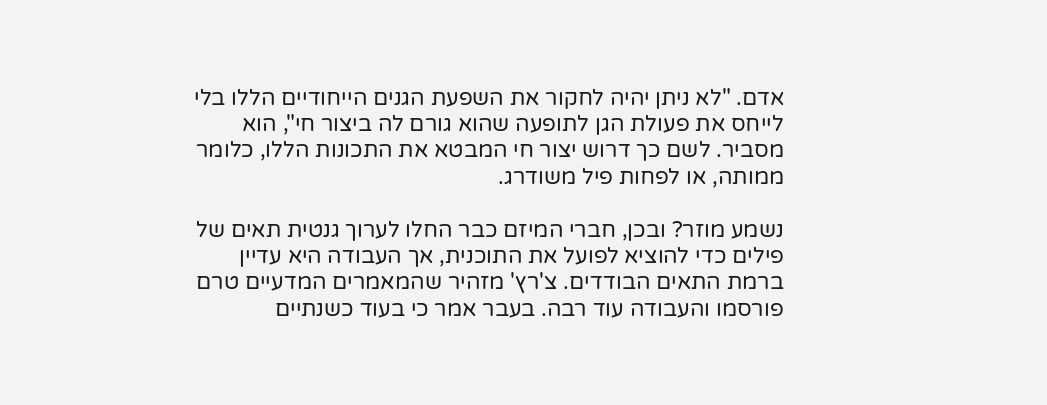אדם. "לא ניתן יהיה לחקור את השפעת הגנים הייחודיים הללו בלי לייחס את פעולת הגן לתופעה שהוא גורם לה ביצור חי", הוא מסביר. לשם כך דרוש יצור חי המבטא את התכונות הללו, כלומר ממותה, או לפחות פיל משודרג.

נשמע מוזר? ובכן, חברי המיזם כבר החלו לערוך גנטית תאים של פילים כדי להוציא לפועל את התוכנית, אך העבודה היא עדיין ברמת התאים הבודדים. צ'רץ' מזהיר שהמאמרים המדעיים טרם פורסמו והעבודה עוד רבה. בעבר אמר כי בעוד כשנתיים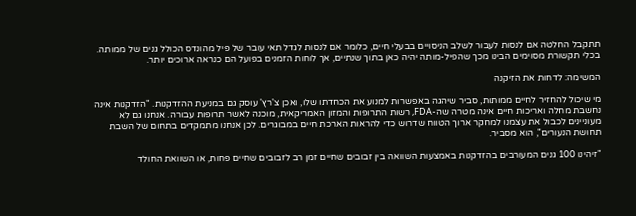תתקבל החלטה אם לנסות לעבור לשלב הניסויים בבעלי חיים, כלומר אם לנסות לגדל תאי עובר של פיל מהונדס הכולל גנים של ממותה. בכלי תקשורת מסוימים הבינו מכך שהפיל-מותה יהיה כאן בתוך שנתיים, אך לוחות הזמנים בפועל הם כנראה ארוכים יותר.

המשימה: לדחות את הזיקנה

מי שיכול להחזיר לחיים ממותות, סביר שיהגה באפשרות למנוע את הכחדתו שלו, ואכן צ'רץ' עוסק גם במניעת ההזדקנות. "הזדקנות אינה נחשבת מחלה ואריכות חיים אינה מטרה שה-FDA, רשות התרופות והמזון האמריקאית, מוכנה לאשר תרופות עבורה. אנחנו גם לא מעוניינים לכבול את עצמנו למחקר ארוך הטווח שדרוש כדי להראות הארכת חיים במבוגרים. לכן אנחנו מתמקדים בתחום של השבת תחושת הנעורים", הוא מסביר.

"זיהינו 100 גנים המעורבים בהזדקנות באמצעות השוואה בין זבובים שחיים זמן רב לזבובים שחיים פחות, או השוואת החולד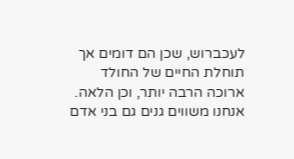לעכברוש, שכן הם דומים אך תוחלת החיים של החולד ארוכה הרבה יותר, וכן הלאה. אנחנו משווים גנים גם בני אדם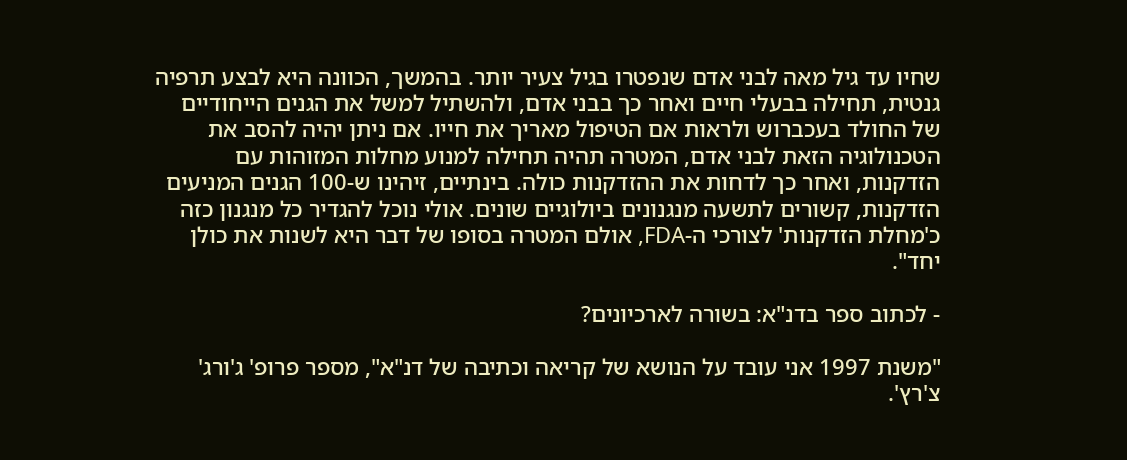שחיו עד גיל מאה לבני אדם שנפטרו בגיל צעיר יותר. בהמשך, הכוונה היא לבצע תרפיה גנטית, תחילה בבעלי חיים ואחר כך בבני אדם, ולהשתיל למשל את הגנים הייחודיים של החולד בעכברוש ולראות אם הטיפול מאריך את חייו. אם ניתן יהיה להסב את הטכנולוגיה הזאת לבני אדם, המטרה תהיה תחילה למנוע מחלות המזוהות עם הזדקנות, ואחר כך לדחות את ההזדקנות כולה. בינתיים, זיהינו ש-100 הגנים המניעים הזדקנות, קשורים לתשעה מנגנונים ביולוגיים שונים. אולי נוכל להגדיר כל מנגנון כזה כ'מחלת הזדקנות' לצורכי ה-FDA, אולם המטרה בסופו של דבר היא לשנות את כולן יחד".

- לכתוב ספר בדנ"א: בשורה לארכיונים?

"משנת 1997 אני עובד על הנושא של קריאה וכתיבה של דנ"א", מספר פרופ' ג'ורג' צ'רץ'.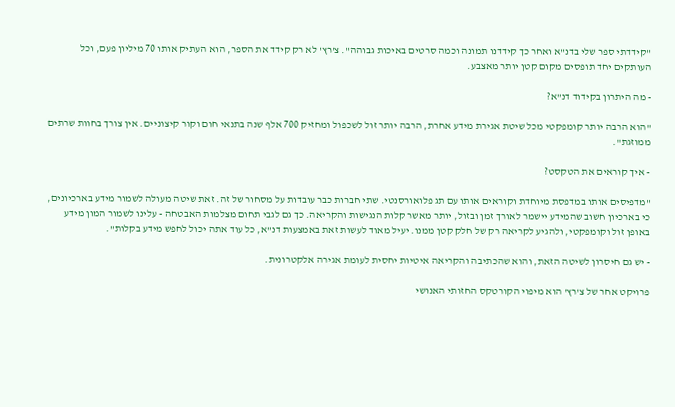"קידדתי ספר שלי בדנ"א ואחר כך קידדנו תמונה וכמה סרטים באיכות גבוהה". צ'רץ' לא רק קידד את הספר, הוא העתיק אותו 70 מיליון פעם, וכל העותקים יחד תופסים מקום קטן יותר מאצבע.

- מה היתרון בקידוד דנ"א?

"הוא הרבה יותר קומפקטי מכל שיטת אגירת מידע אחרת, הרבה יותר זול לשכפול ומחזיק 700 אלף שנה בתנאי חום וקור קיצוניים. אין צורך בחוות שרתים ממוזגת".

- איך קוראים את הטקסט?

"מדפיסים אותו במדפסת מיוחדת וקוראים אותו עם תג פלואורסנטי. שתי חברות כבר עובדות על מסחור של זה. זאת שיטה מעולה לשמור מידע בארכיונים, כי בארכיון חשוב שהמידע יישמר לאורך זמן ובזול, יותר מאשר קלות הנגישות והקריאה. כך גם לגבי תחום מצלמות האבטחה - עלינו לשמור המון מידע באופן זול וקומפקטי, ולהגיע לקריאה רק של חלק קטן ממנו. יעיל מאוד לעשות זאת באמצעות דנ"א, כל עוד אתה יכול לחפש מידע בקלות".

- יש גם חיסרון לשיטה הזאת, והוא שהכתיבה והקריאה איטיות יחסית לעומת אגירה אלקטרונית.

פרויקט אחר של צ'רץ' הוא מיפוי הקורטקס החזותי האנושי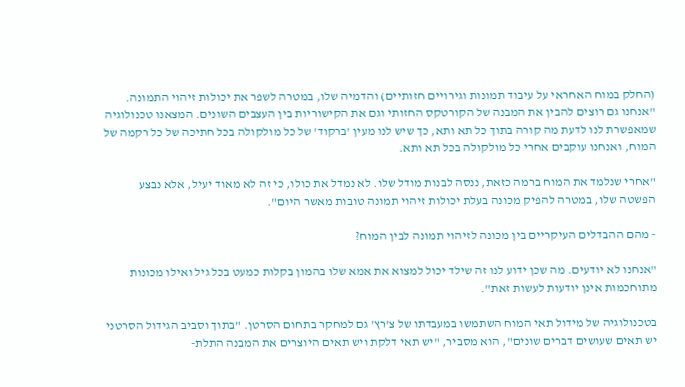(החלק במוח האחראי על עיבוד תמונות וגירויים חזותיים) והדמיה שלו, במטרה לשפר את יכולות זיהוי התמונה. "אנחנו גם רוצים להבין את המבנה של הקורטקס החזותי וגם את הקישוריות בין העצבים השונים. המצאנו טכנולוגיה שמאפשרת לנו לדעת מה קורה בתוך כל תא ותא, כך שיש לנו מעין 'ברקוד' של כל מולקולה בכל חתיכה של כל רקמה של המוח, ואנחנו עוקבים אחרי כל מולקולה בכל תא ותא.

"אחרי שנלמד את המוח ברמה כזאת, ננסה לבנות מודל שלו. לא נמדל את כולו, כי זה לא מאוד יעיל, אלא נבצע הפשטה שלו, במטרה להפיק מכונה בעלת יכולות זיהוי תמונה טובות מאשר היום".

- מהם ההבדלים העיקריים בין מכונה לזיהוי תמונה לבין המוח?

"אנחנו לא יודעים. מה שכן ידוע לנו זה שילד יכול למצוא את אמא שלו בהמון בקלות כמעט בכל גיל ואילו מכונות מתוחכמות אינן יודעות לעשות זאת".

בטכנולוגיה של מידול תאי המוח השתמשו במעבדתו של צ'רץ' גם למחקר בתחום הסרטן. "בתוך וסביב הגידול הסרטני יש תאים שעושים דברים שונים", הוא מסביר, "יש תאי דלקת ויש תאים היוצרים את המבנה התלת-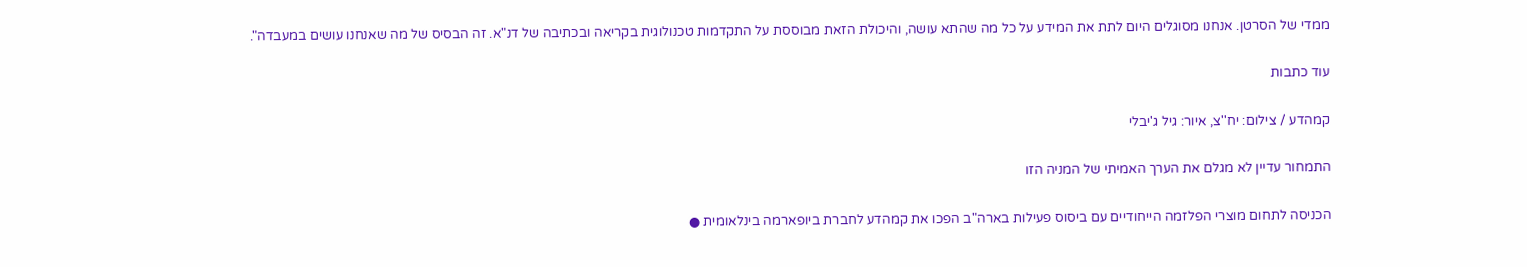ממדי של הסרטן. אנחנו מסוגלים היום לתת את המידע על כל מה שהתא עושה, והיכולת הזאת מבוססת על התקדמות טכנולוגית בקריאה ובכתיבה של דנ"א. זה הבסיס של מה שאנחנו עושים במעבדה".

עוד כתבות

קמהדע / צילום: יח''צ, איור: גיל ג'יבלי

התמחור עדיין לא מגלם את הערך האמיתי של המניה הזו

הכניסה לתחום מוצרי הפלזמה הייחודיים עם ביסוס פעילות בארה"ב הפכו את קמהדע לחברת ביופארמה בינלאומית ●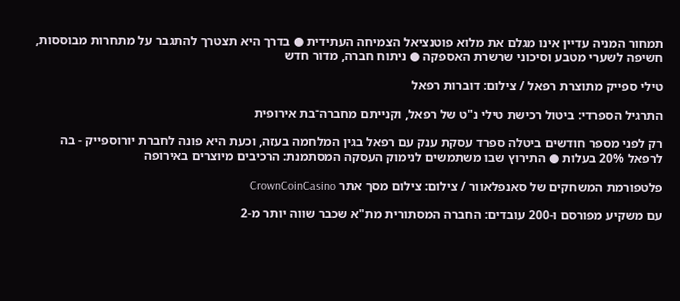תמחור המניה עדיין אינו מגלם את מלוא פוטנציאל הצמיחה העתידית ● בדרך היא תצטרך להתגבר על מתחרות מבוססות, חשיפה לשערי מטבע וסיכוני שרשרת האספקה ● ניתוח חברה, מדור חדש

טילי ספייק מתוצרת רפאל / צילום: דוברות רפאל

התרגיל הספרדי: ביטול רכישת טילי נ"ט של רפאל, וקנייתם מחברה־בת אירופית

רק לפני מספר חודשים ביטלה ספרד עסקת ענק עם רפאל בגין המלחמה בעזה, וכעת היא פונה לחברת יורוספייק - בה לרפאל 20% בעלות ● התירוץ שבו משתמשים לנימוק העסקה המסתמנת: הרכיבים מיוצרים באירופה

פלטפורמת המשחקים של סאנפלאוור / צילום: צילום מסך אתר CrownCoinCasino

עם משקיע מפורסם ו-200 עובדים: החברה המסתורית מת"א שכבר שווה יותר מ-2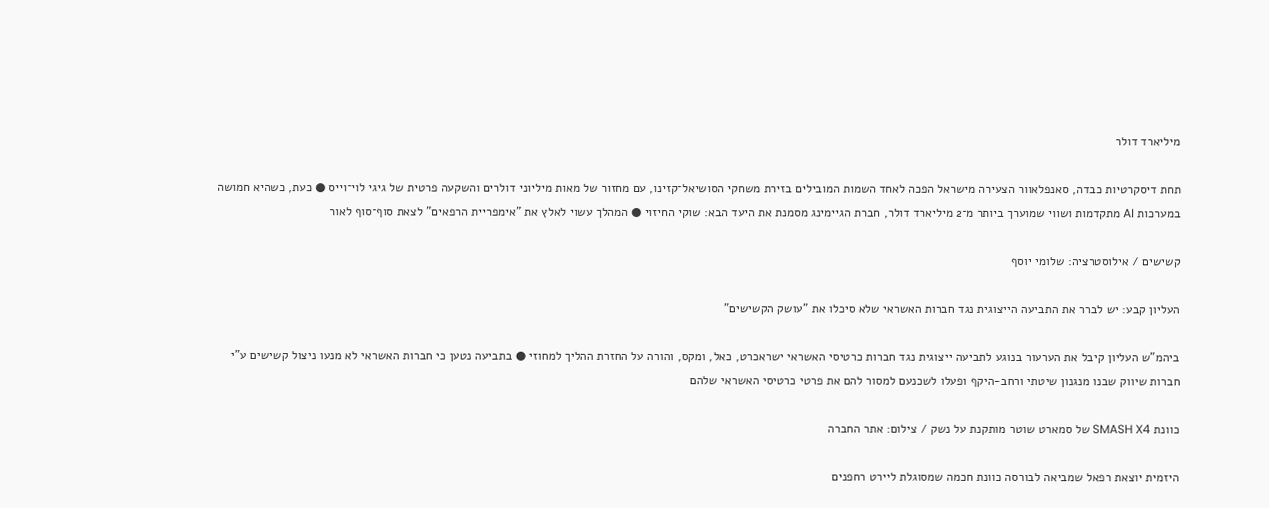מיליארד דולר

תחת דיסקרטיות כבדה, סאנפלאוור הצעירה מישראל הפכה לאחד השמות המובילים בזירת משחקי הסושיאל־קזינו, עם מחזור של מאות מיליוני דולרים והשקעה פרטית של גיגי לוי־וייס ● כעת, כשהיא חמושה במערכות AI מתקדמות ושווי שמוערך ביותר מ־2 מיליארד דולר, חברת הגיימינג מסמנת את היעד הבא: שוקי החיזוי ● המהלך עשוי לאלץ את "אימפריית הרפאים" לצאת סוף־סוף לאור

קשישים / אילוסטרציה: שלומי יוסף

העליון קבע: יש לברר את התביעה הייצוגית נגד חברות האשראי שלא סיכלו את "עושק הקשישים"

ביהמ"ש העליון קיבל את הערעור בנוגע לתביעה ייצוגית נגד חברות כרטיסי האשראי ישראכרט, כאל, ומקס, והורה על החזרת ההליך למחוזי ● בתביעה נטען כי חברות האשראי לא מנעו ניצול קשישים ע"י חברות שיווק שבנו מנגנון שיטתי ורחב-היקף ופעלו לשכנעם למסור להם את פרטי כרטיסי האשראי שלהם

כוונת SMASH X4 של סמארט שוטר מותקנת על נשק / צילום: אתר החברה

היזמית יוצאת רפאל שמביאה לבורסה כוונת חכמה שמסוגלת ליירט רחפנים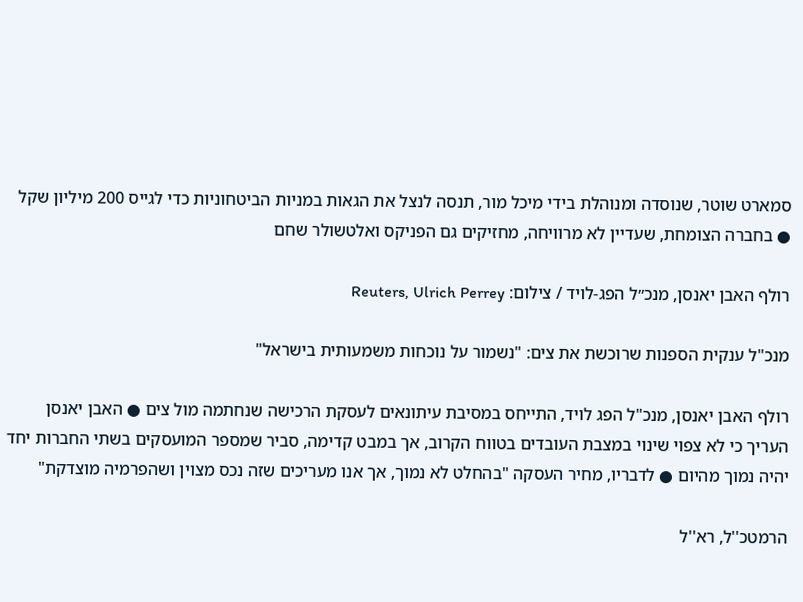סמארט שוטר, שנוסדה ומנוהלת בידי מיכל מור, תנסה לנצל את הגאות במניות הביטחוניות כדי לגייס 200 מיליון שקל ● בחברה הצומחת, שעדיין לא מרוויחה, מחזיקים גם הפניקס ואלטשולר שחם

רולף האבן יאנסן, מנכ״ל הפג-לויד / צילום: Reuters, Ulrich Perrey

מנכ"ל ענקית הספנות שרוכשת את צים: "נשמור על נוכחות משמעותית בישראל"

רולף האבן יאנסן, מנכ"ל הפג לויד, התייחס במסיבת עיתונאים לעסקת הרכישה שנחתמה מול צים ● האבן יאנסן העריך כי לא צפוי שינוי במצבת העובדים בטווח הקרוב, אך במבט קדימה, סביר שמספר המועסקים בשתי החברות יחד יהיה נמוך מהיום ● לדבריו, מחיר העסקה "בהחלט לא נמוך, אך אנו מעריכים שזה נכס מצוין ושהפרמיה מוצדקת"

הרמטכ''ל, רא''ל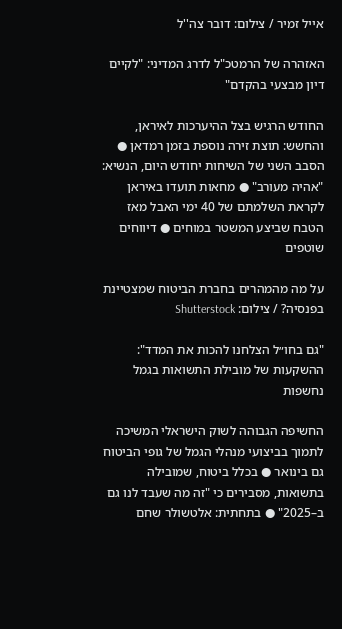אייל זמיר / צילום: דובר צה''ל

האזהרה של הרמטכ"ל לדרג המדיני: "לקיים דיון מבצעי בהקדם"

החודש הרגיש בצל ההיערכות לאיראן, והחשש: תוצת זירה נוספת בזמן רמדאן ● הסבב השני של השיחות יחודש היום, הנשיא: "אהיה מעורב" ● מחאות תועדו באיראן לקראת השלמתם של 40 ימי האבל מאז הטבח שביצע המשטר במוחים ● דיווחים שוטפים

על מה מהמהרים בחברת הביטוח שמצטיינת בפנסיה? / צילום: Shutterstock

"גם בחו״ל הצלחנו להכות את המדד": ההשקעות של מובילת התשואות בגמל נחשפות

החשיפה הגבוהה לשוק הישראלי המשיכה לתמוך בביצועי מנהלי הגמל של גופי הביטוח גם בינואר ● בכלל ביטוח, שמובילה בתשואות, מסבירים כי "זה מה שעבד לנו גם ב–2025" ● בתחתית: אלטשולר שחם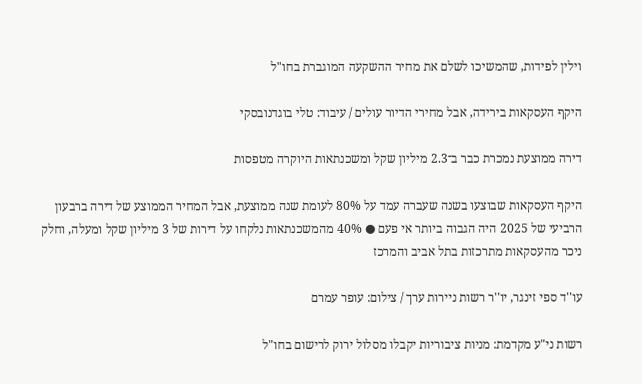וילין לפידות, שהמשיכו לשלם את מחיר ההשקעה המוגברת בחו"ל

היקף העסקאות בירידה, אבל מחירי הדיור עולים / עיבוד: טלי בוגדנובסקי

דירה ממוצעת נמכרת כבר ב־2.3 מיליון שקל ומשכנתאות היוקרה מטפסות

היקף העסקאות שבוצעו בשנה שעברה עמד על 80% לעומת שנה ממוצעת, אבל המחיר הממוצע של דירה ברבעון הרביעי של 2025 היה הגבוה ביותר אי פעם ● 40% מהמשכנתאות נלקחו על דירות של 3 מיליון שקל ומעלה, וחלק ניכר מהעסקאות מתרכזות בתל אביב והמרכז

עו''ד ספי זינגר, יו''ר רשות ניירות ערך / צילום: עופר עמרם

רשות ני"ע מקדמת: מניות ציבוריות יקבלו מסלול ירוק לרישום בחו"ל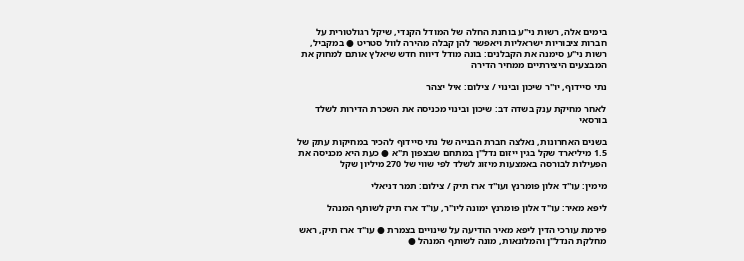בימים אלה, רשות ני"ע בוחנת החלה של המודל הקנדי, שיקל רגולטורית על חברות ציבוריות ישראליות ויאפשר להן קבלה מהירה לוול סטריט ● במקביל, רשות ני"ע סימנה את הקבלנים: בונה מודל דיווח חדש שיאלץ אותם למחוק את המבצעים היצירתיים ממחיר הדירה

נתי סיידוף, יו''ר שיכון ובינוי / צילום: איל יצהר

לאחר מחיקת ענק בשדה דב: שיכון ובינוי מכניסה את השכרת הדירות לשלד בורסאי

בשנים האחרונות, נאלצה חברת הבנייה של נתי סיידוף להכיר במחיקות עתק של 1.5 מיליארד שקל בגין ייזום נדל"ן במתחם שבצפון ת"א ● כעת היא מכניסה את הפעילות לבורסה באמצעות מיזוג לשלד לפי שווי של 270 מיליון שקל

מימין: עו''ד אלון פומרנץ ועו''ד ארז תיק / צילום: תמר דניאלי

ליפא מאיר: עו"ד אלון פומרנץ ימונה ליו"ר, עו"ד ארז תיק לשותף המנהל

פירמת עורכי הדין ליפא מאיר הודיעה על שינויים בצמרת ● עו"ד ארז תיק, ראש מחלקת הנדל"ן והמלונאות, מונה לשותף המנהל ●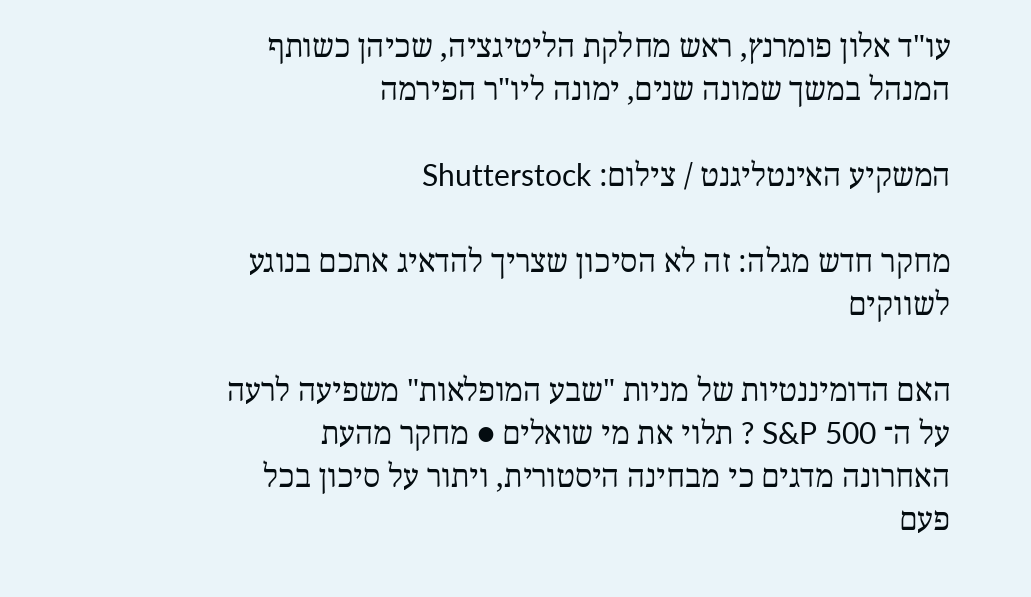עו"ד אלון פומרנץ, ראש מחלקת הליטיגציה, שכיהן כשותף המנהל במשך שמונה שנים, ימונה ליו"ר הפירמה

המשקיע האינטליגנט / צילום: Shutterstock

מחקר חדש מגלה: זה לא הסיכון שצריך להדאיג אתכם בנוגע לשווקים

האם הדומיננטיות של מניות "שבע המופלאות" משפיעה לרעה על ה־ S&P 500 ? תלוי את מי שואלים ● מחקר מהעת האחרונה מדגים כי מבחינה היסטורית, ויתור על סיכון בכל פעם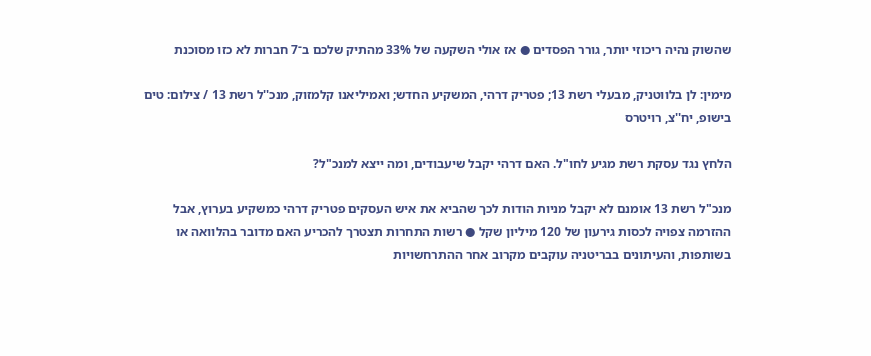שהשוק נהיה ריכוזי יותר, גורר הפסדים ● אז אולי השקעה של 33% מהתיק שלכם ב־7 חברות לא כזו מסוכנת

מימין: לן בלווטניק, מבעלי רשת 13; פטריק דרהי, המשקיע החדש; ואמיליאנו קלמזוק, מנכ''ל רשת 13 / צילום: טים בישופ, יח''צ, רויטרס

הלחץ נגד עסקת רשת מגיע לחו"ל. האם דרהי יקבל שיעבודים, ומה ייצא למנכ"ל?

מנכ"ל רשת 13 אומנם לא יקבל מניות הודות לכך שהביא את איש העסקים פטריק דרהי כמשקיע בערוץ, אבל ההזרמה צפויה לכסות גירעון של 120 מיליון שקל ● רשות התחרות תצטרך להכריע האם מדובר בהלוואה או בשותפות, והעיתונים בבריטניה עוקבים מקרוב אחר ההתרחשויות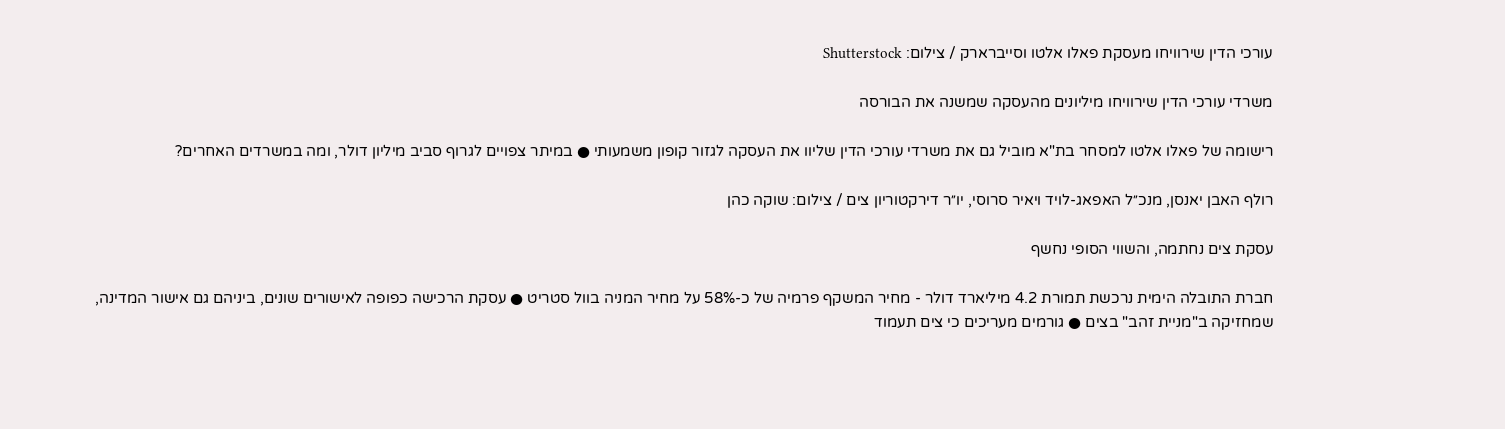עורכי הדין שירוויחו מעסקת פאלו אלטו וסייברארק / צילום: Shutterstock

משרדי עורכי הדין שירוויחו מיליונים מהעסקה שמשנה את הבורסה

רישומה של פאלו אלטו למסחר בת"א מוביל גם את משרדי עורכי הדין שליוו את העסקה לגזור קופון משמעותי ● במיתר צפויים לגרוף סביב מיליון דולר, ומה במשרדים האחרים?

רולף האבן יאנסן, מנכ״ל האפאג-לויד ויאיר סרוסי, יו״ר דירקטוריון צים / צילום: שוקה כהן

עסקת צים נחתמה, והשווי הסופי נחשף

חברת התובלה הימית נרכשת תמורת 4.2 מיליארד דולר - מחיר המשקף פרמיה של כ-58% על מחיר המניה בוול סטריט ● עסקת הרכישה כפופה לאישורים שונים, ביניהם גם אישור המדינה, שמחזיקה ב"מניית זהב" בצים ● גורמים מעריכים כי צים תעמוד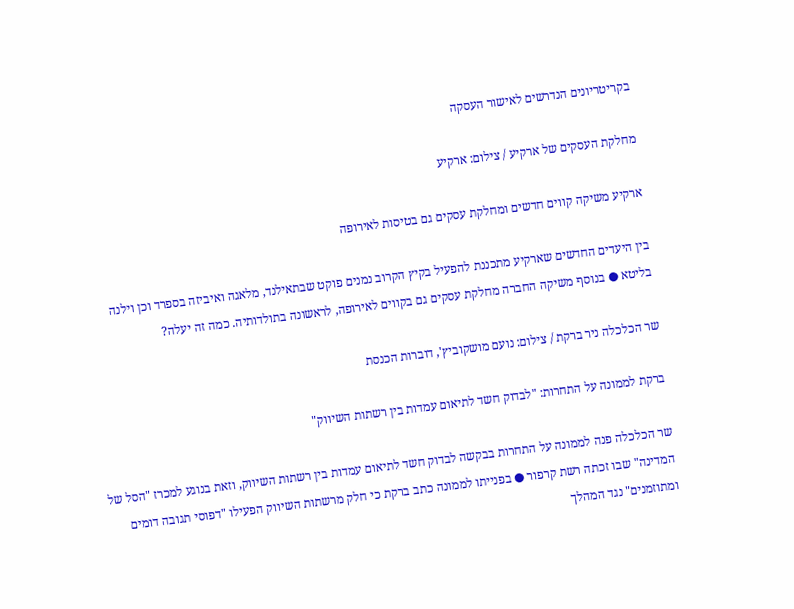בקריטריונים הנדרשים לאישור העסקה

מחלקת העסקים של ארקיע / צילום: ארקיע

ארקיע משיקה קווים חדשים ומחלקת עסקים גם בטיסות לאירופה

בין היעדים החדשים שארקיע מתכננת להפעיל בקיץ הקרוב נמנים פוקט שבתאילנד, מלאגה ואיביזה בספרד וכן וילנה בליטא ● בנוסף משיקה החברה מחלקת עסקים גם בקווים לאירופה, לראשונה בתולדותיה. כמה זה יעלה?

שר הכלכלה ניר ברקת / צילום: נועם מושקוביץ', דוברות הכנסת

ברקת לממונה על התחרות: "לבדוק חשד לתיאום עמדות בין רשתות השיווק"

שר הכלכלה פנה לממונה על התחרות בבקשה לבדוק חשד לתיאום עמדות בין רשתות השיווק, וזאת בנוגע למכרז "הסל של המדינה" שבו זכתה רשת קרפור ● בפנייתו לממונה כתב ברקת כי חלק מרשתות השיווק הפעילו "דפוסי תגובה דומים ומתוזמנים" נגד המהלך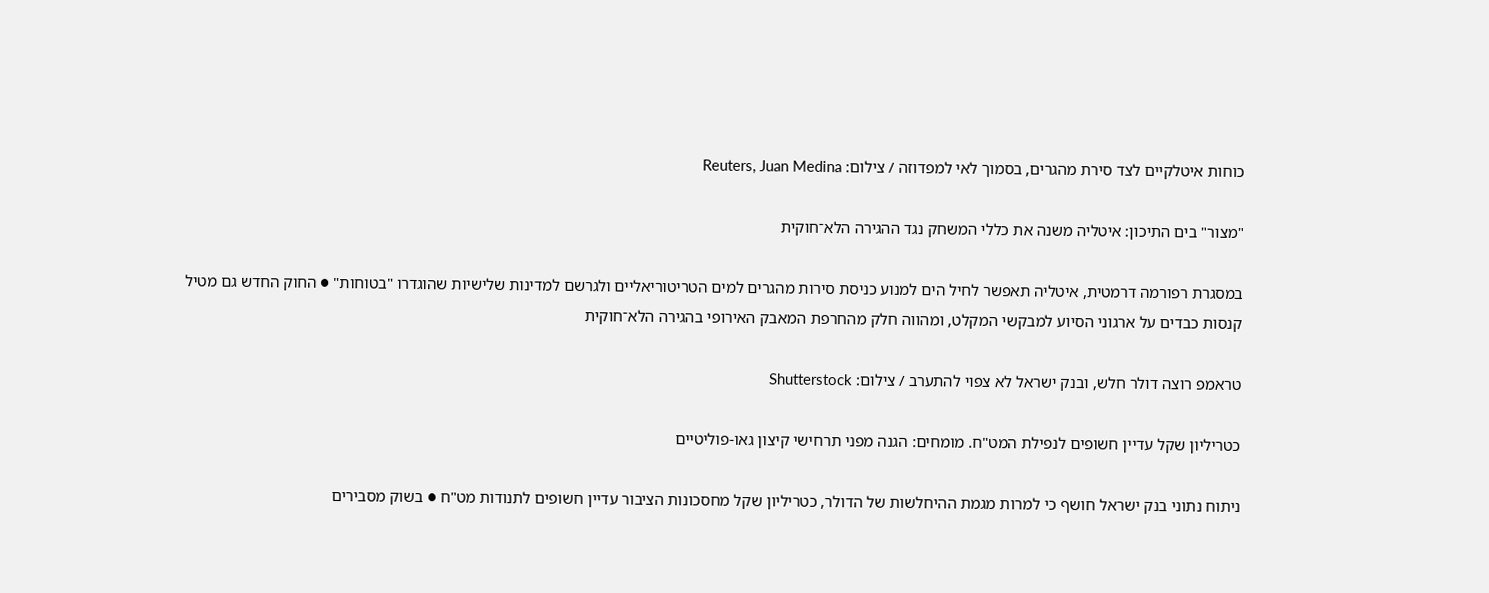כוחות איטלקיים לצד סירת מהגרים, בסמוך לאי למפדוזה / צילום: Reuters, Juan Medina

"מצור" בים התיכון: איטליה משנה את כללי המשחק נגד ההגירה הלא־חוקית

במסגרת רפורמה דרמטית, איטליה תאפשר לחיל הים למנוע כניסת סירות מהגרים למים הטריטוריאליים ולגרשם למדינות שלישיות שהוגדרו "בטוחות" ● החוק החדש גם מטיל קנסות כבדים על ארגוני הסיוע למבקשי המקלט, ומהווה חלק מהחרפת המאבק האירופי בהגירה הלא־חוקית

טראמפ רוצה דולר חלש, ובנק ישראל לא צפוי להתערב / צילום: Shutterstock

כטריליון שקל עדיין חשופים לנפילת המט"ח. מומחים: הגנה מפני תרחישי קיצון גאו-פוליטיים

ניתוח נתוני בנק ישראל חושף כי למרות מגמת ההיחלשות של הדולר, כטריליון שקל מחסכונות הציבור עדיין חשופים לתנודות מט"ח ● בשוק מסבירים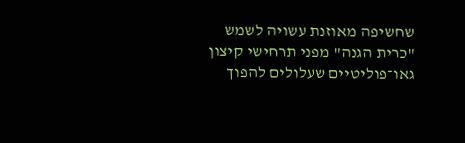שחשיפה מאוזנת עשויה לשמש "כרית הגנה" מפני תרחישי קיצון גאו־פוליטיים שעלולים להפוך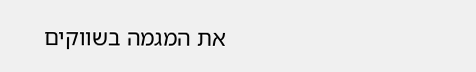את המגמה בשווקים